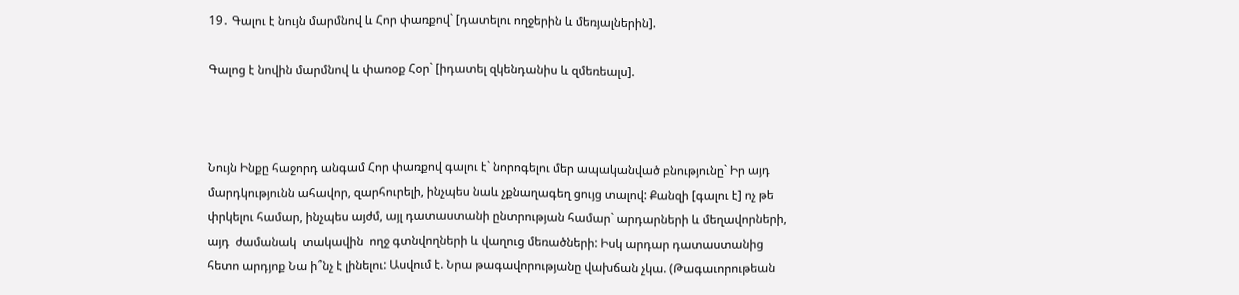19․ Գալու է նույն մարմնով և Հոր փառքով` [դատելու ողջերին և մեռյալներին].

Գալոց է նովին մարմնով և փառօք Հօր` [իդատել զկենդանիս և զմեռեալս].



Նույն Ինքը հաջորդ անգամ Հոր փառքով գալու է` նորոգելու մեր ապականված բնությունը` Իր այդ մարդկությունն ահավոր, զարհուրելի, ինչպես նաև չքնաղագեղ ցույց տալով: Քանզի [գալու է] ոչ թե փրկելու համար, ինչպես այժմ, այլ դատաստանի ընտրության համար` արդարների և մեղավորների,  այդ  ժամանակ  տակավին  ողջ գտնվողների և վաղուց մեռածների: Իսկ արդար դատաստանից հետո արդյոք Նա ի՞նչ է լինելու: Ասվում է. Նրա թագավորությանը վախճան չկա. (Թագաւորութեան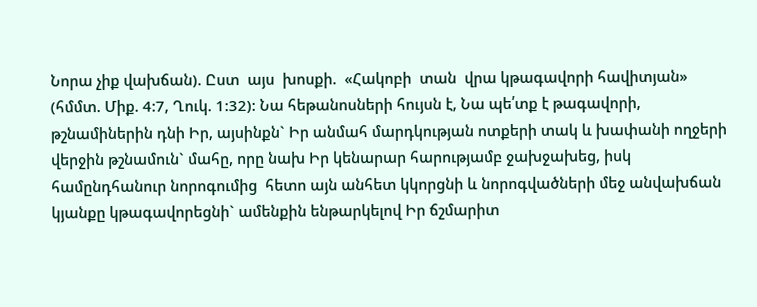Նորա չիք վախճան). Ըստ  այս  խոսքի.  «Հակոբի  տան  վրա կթագավորի հավիտյան» (հմմտ. Միք. 4:7, Ղուկ. 1:32): Նա հեթանոսների հույսն է, Նա պե՛տք է թագավորի, թշնամիներին դնի Իր, այսինքն` Իր անմահ մարդկության ոտքերի տակ և խափանի ողջերի վերջին թշնամուն` մահը, որը նախ Իր կենարար հարությամբ ջախջախեց, իսկ համընդհանուր նորոգումից  հետո այն անհետ կկորցնի և նորոգվածների մեջ անվախճան կյանքը կթագավորեցնի` ամենքին ենթարկելով Իր ճշմարիտ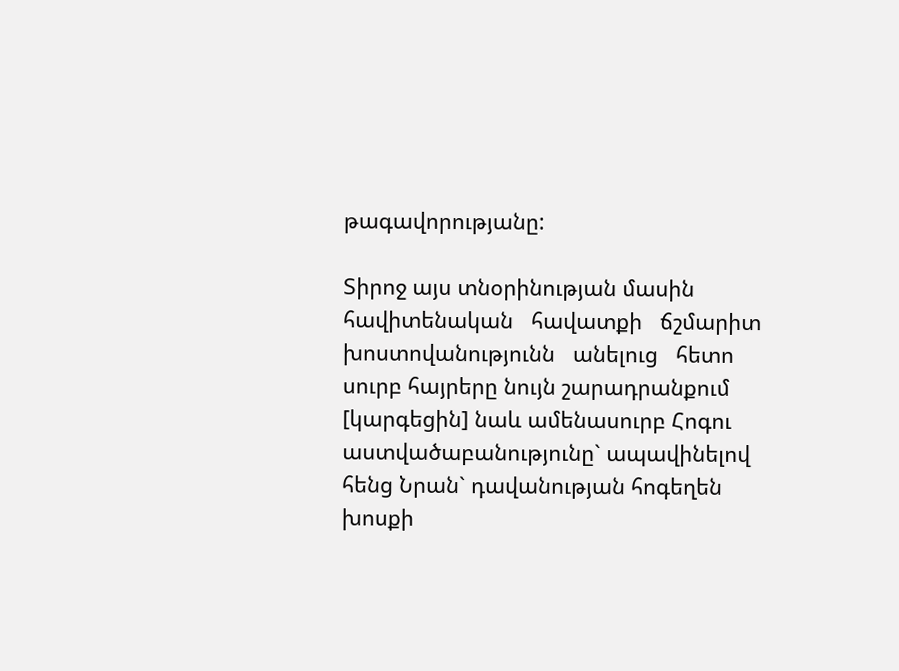թագավորությանը:

Տիրոջ այս տնօրինության մասին հավիտենական   հավատքի   ճշմարիտ   խոստովանությունն   անելուց   հետո   սուրբ հայրերը նույն շարադրանքում [կարգեցին] նաև ամենասուրբ Հոգու աստվածաբանությունը` ապավինելով հենց Նրան` դավանության հոգեղեն խոսքի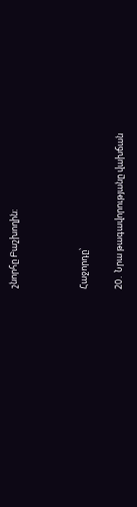շնորհը Բաշխողին:



Հաջորդը՝

20․ Նրա թագավորությանը վախճան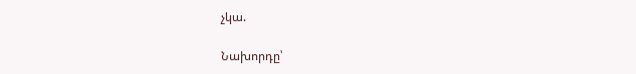չկա.

Նախորդը՝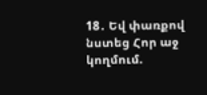18․ Եվ փառքով նստեց Հոր աջ կողմում.